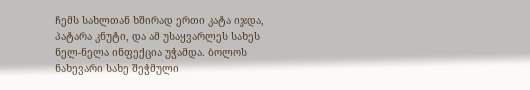ჩემს სახლთან ხშირად ერთი კატა იჯდა, პატარა კნუტი, და ამ უსაყვარლეს სახეს ნელ-ნელა ინფექცია უჭამდა. ბოლოს ნახევარი სახე შეჭმული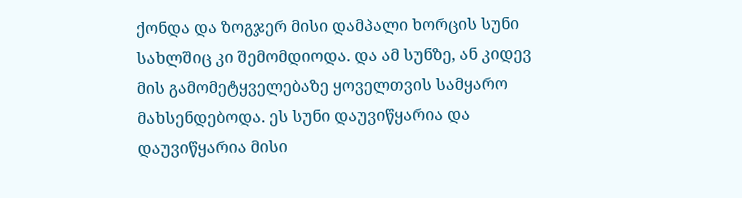ქონდა და ზოგჯერ მისი დამპალი ხორცის სუნი სახლშიც კი შემომდიოდა. და ამ სუნზე, ან კიდევ მის გამომეტყველებაზე ყოველთვის სამყარო მახსენდებოდა. ეს სუნი დაუვიწყარია და დაუვიწყარია მისი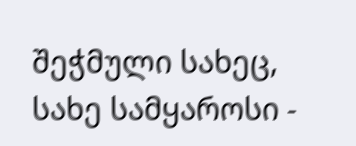შეჭმული სახეც, სახე სამყაროსი -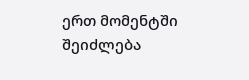ერთ მომენტში შეიძლება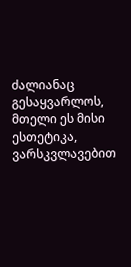ძალიანაც გესაყვარლოს, მთელი ეს მისი ესთეტიკა, ვარსკვლავებით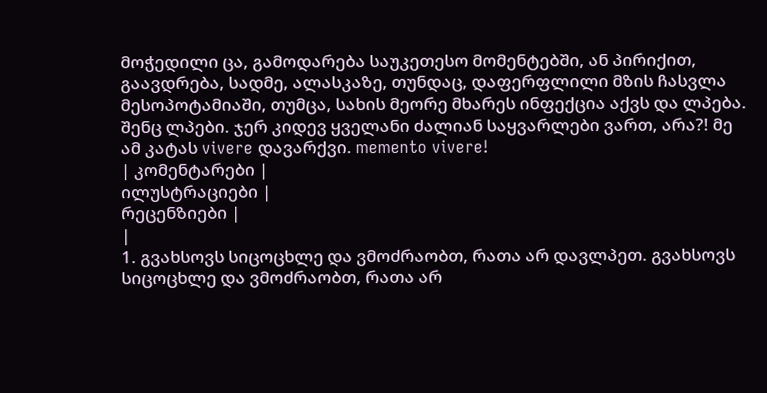მოჭედილი ცა, გამოდარება საუკეთესო მომენტებში, ან პირიქით, გაავდრება, სადმე, ალასკაზე, თუნდაც, დაფერფლილი მზის ჩასვლა მესოპოტამიაში, თუმცა, სახის მეორე მხარეს ინფექცია აქვს და ლპება. შენც ლპები. ჯერ კიდევ ყველანი ძალიან საყვარლები ვართ, არა?! მე ამ კატას vivere დავარქვი. memento vivere!
| კომენტარები |
ილუსტრაციები |
რეცენზიები |
|
1. გვახსოვს სიცოცხლე და ვმოძრაობთ, რათა არ დავლპეთ. გვახსოვს სიცოცხლე და ვმოძრაობთ, რათა არ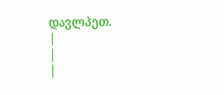დავლპეთ.
|
|
|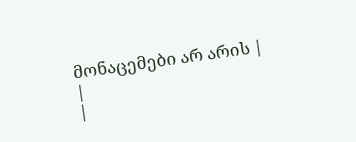მონაცემები არ არის |
|
|